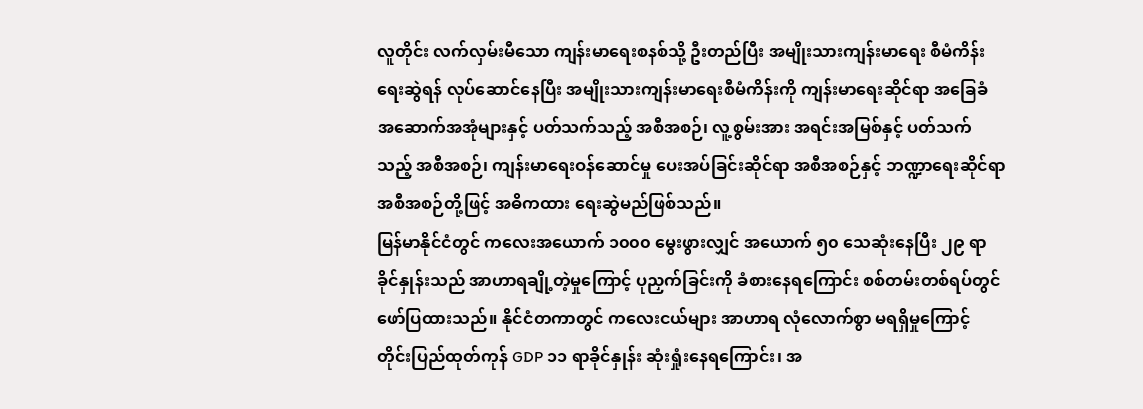လူတိုင်း လက်လှမ်းမီသော ကျန်းမာရေးစနစ်သို့ ဦးတည်ပြီး အမျိုးသားကျန်းမာရေး စီမံကိန်းရေးဆွဲရန် လုပ်ဆောင်နေပြီး အမျိုးသားကျန်းမာရေးစီမံကိန်းကို ကျန်းမာရေးဆိုင်ရာ အခြေခံ အဆောက်အအုံများနှင့် ပတ်သက်သည့် အစီအစဉ်၊ လူ့စွမ်းအား အရင်းအမြစ်နှင့် ပတ်သက်သည့် အစီအစဉ်၊ ကျန်းမာရေးဝန်ဆောင်မှု ပေးအပ်ခြင်းဆိုင်ရာ အစီအစဉ်နှင့် ဘဏ္ဍာရေးဆိုင်ရာ အစီအစဉ်တို့ဖြင့် အဓိကထား ရေးဆွဲမည်ဖြစ်သည်။
မြန်မာနိုင်ငံတွင် ကလေးအယောက် ၁၀၀၀ မွေးဖွားလျှင် အယောက် ၅၀ သေဆုံးနေပြီး ၂၉ ရာခိုင်နှုန်းသည် အာဟာရချို့တဲ့မှုကြောင့် ပုညှက်ခြင်းကို ခံစားနေရကြောင်း စစ်တမ်းတစ်ရပ်တွင် ဖော်ပြထားသည်။ နိုင်ငံတကာတွင် ကလေးငယ်များ အာဟာရ လုံလောက်စွာ မရရှိမှုကြောင့် တိုင်းပြည်ထုတ်ကုန် GDP ၁၁ ရာခိုင်နှုန်း ဆုံးရှုံးနေရကြောင်း၊ အ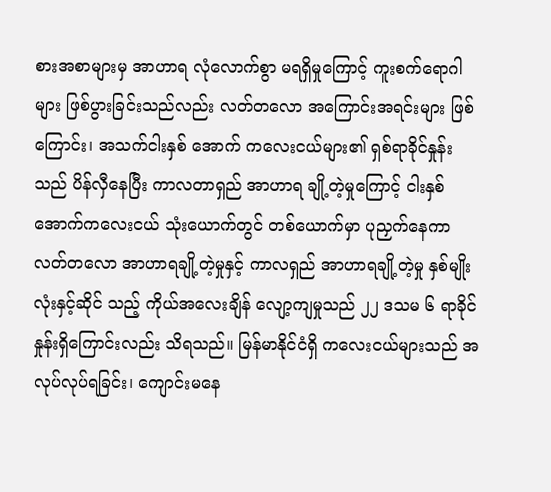စားအစာများမှ အာဟာရ လုံလောက်စွာ မရရှိမှုကြောင့် ကူးစက်ရောဂါများ ဖြစ်ပွားခြင်းသည်လည်း လတ်တလော အကြောင်းအရင်းများ ဖြစ်ကြောင်း၊ အသက်ငါးနှစ် အောက် ကလေးငယ်များ၏ ရှစ်ရာခိုင်နှုန်းသည် ပိန်လှီနေပြီး ကာလတာရှည် အာဟာရ ချို့တဲ့မှုကြောင့် ငါးနှစ်အောက်ကလေးငယ် သုံးယောက်တွင် တစ်ယောက်မှာ ပုညှက်နေကာ လတ်တလော အာဟာရချို့တဲ့မှုနှင့် ကာလရှည် အာဟာရချို့တဲ့မှု နှစ်မျိုးလုံးနှင့်ဆိုင် သည့် ကိုယ်အလေးချိန် လျော့ကျမှုသည် ၂၂ ဒသမ ၆ ရာခိုင်နှုန်းရှိကြောင်းလည်း သိရသည်။ မြန်မာနိုင်ငံရှိ ကလေးငယ်များသည် အလုပ်လုပ်ရခြင်း၊ ကျောင်းမနေ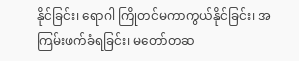နိုင်ခြင်း၊ ရောဂါ ကြိုတင်မကာကွယ်နိုင်ခြင်း၊ အကြမ်းဖက်ခံရခြင်း၊ မတော်တဆ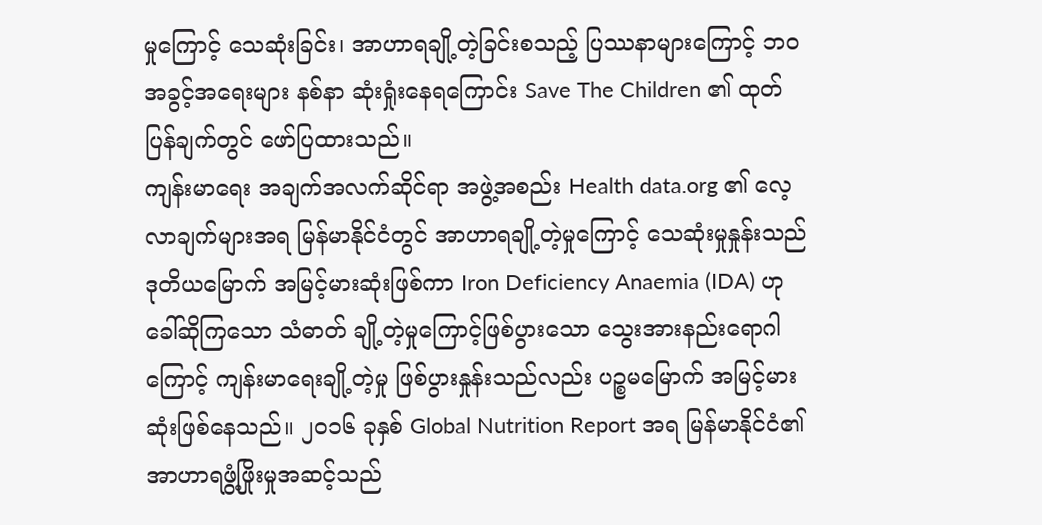မှုကြောင့် သေဆုံးခြင်း၊ အာဟာရချို့တဲ့ခြင်းစသည့် ပြဿနာများကြောင့် ဘ၀ အခွင့်အရေးများ နစ်နာ ဆုံးရှုံးနေရကြောင်း Save The Children ၏ ထုတ်ပြန်ချက်တွင် ဖော်ပြထားသည်။
ကျန်းမာရေး အချက်အလက်ဆိုင်ရာ အဖွဲ့အစည်း Health data.org ၏ လေ့လာချက်များအရ မြန်မာနိုင်ငံတွင် အာဟာရချို့တဲ့မှုကြောင့် သေဆုံးမှုနှုန်းသည် ဒုတိယမြောက် အမြင့်မားဆုံးဖြစ်ကာ Iron Deficiency Anaemia (IDA) ဟု ခေါ်ဆိုကြသော သံဓာတ် ချို့တဲ့မှုကြောင့်ဖြစ်ပွားသော သွေးအားနည်းရောဂါကြောင့် ကျန်းမာရေးချို့တဲ့မှု ဖြစ်ပွားနှုန်းသည်လည်း ပဉ္စမမြောက် အမြင့်မားဆုံးဖြစ်နေသည်။ ၂၀၁၆ ခုနှစ် Global Nutrition Report အရ မြန်မာနိုင်ငံ၏ အာဟာရဖွံ့ဖြိုးမှုအဆင့်သည်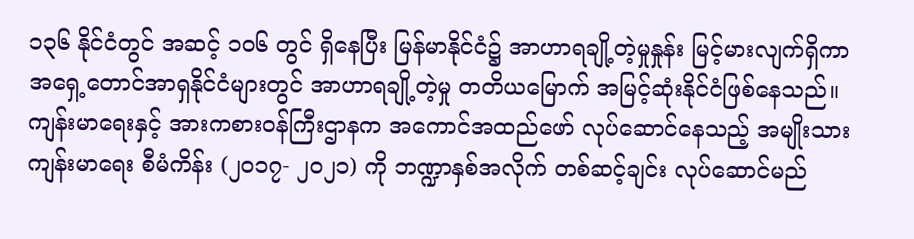၁၃၆ နိုင်ငံတွင် အဆင့် ၁၀၆ တွင် ရှိနေပြီး မြန်မာနိုင်ငံ၌ အာဟာရချို့တဲ့မှုနှုန်း မြင့်မားလျက်ရှိကာ အရှေ့တောင်အာရှနိုင်ငံများတွင် အာဟာရချို့တဲ့မှု တတိယမြောက် အမြင့်ဆုံးနိုင်ငံဖြစ်နေသည်။
ကျန်းမာရေးနှင့် အားကစားဝန်ကြီးဌာနက အကောင်အထည်ဖော် လုပ်ဆောင်နေသည့် အမျိုးသားကျန်းမာရေး စီမံကိန်း (၂၀၁၇- ၂၀၂၁) ကို ဘဏ္ဍာနှစ်အလိုက် တစ်ဆင့်ချင်း လုပ်ဆောင်မည်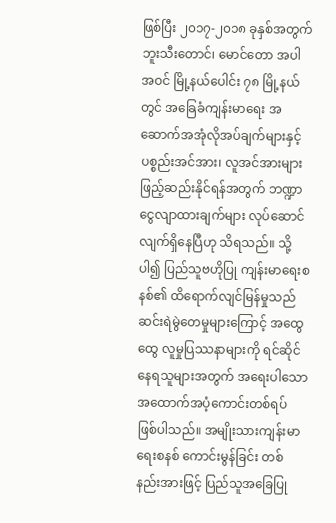ဖြစ်ပြီး ၂၀၁၇-၂၀၁၈ ခုနှစ်အတွက် ဘူးသီးတောင်၊ မောင်တော အပါအဝင် မြို့နယ်ပေါင်း ၇၈ မြို့နယ်တွင် အခြေခံကျန်းမာရေး အဆောက်အအုံလိုအပ်ချက်များနှင့် ပစ္စည်းအင်အား၊ လူအင်အားများ ဖြည့်ဆည်းနိုင်ရန်အတွက် ဘဏ္ဍာငွေလျာထားချက်များ လုပ်ဆောင်လျက်ရှိနေပြီဟု သိရသည်။ သို့ပါ၍ ပြည်သူဗဟိုပြု ကျန်းမာရေးစနစ်၏ ထိရောက်လျင်မြန်မှုသည် ဆင်းရဲမွဲတေမှုများကြောင့် အထွေထွေ လူမှုပြဿနာများကို ရင်ဆိုင်နေရသူများအတွက် အရေးပါသော အထောက်အပံ့ကောင်းတစ်ရပ် ဖြစ်ပါသည်။ အမျိုးသားကျန်းမာရေးစနစ် ကောင်းမွန်ခြင်း တစ်နည်းအားဖြင့် ပြည်သူအခြေပြု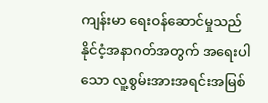ကျန်းမာ ရေးဝန်ဆောင်မှုသည် နိုင်ငံ့အနာဂတ်အတွက် အရေးပါသော လူ့စွမ်းအားအရင်းအမြစ်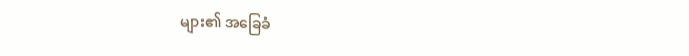များ၏ အခြေခံ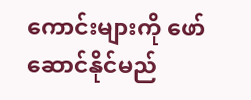ကောင်းများကို ဖော်ဆောင်နိုင်မည်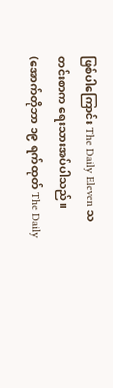ဖြစ်ပါကြောင်း The Daily Eleven သတင်းစာက ရေးသားအပ်ပါသည်။
(အောက်တိုဘာ ၁၉ ရက်ထုတ် The Daily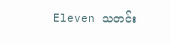Eleven သတင်း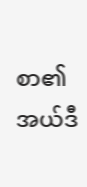စာ၏ အယ်ဒီ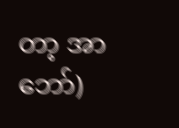တာ့ အာဘော်)